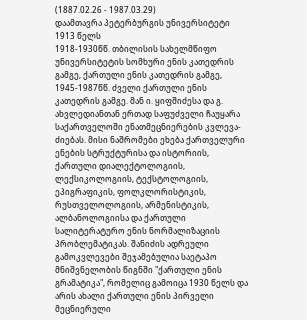(1887.02.26 - 1987.03.29)
დაამთავრა პეტერბურგის უნივერსიტეტი 1913 წელს
1918-1930წწ. თბილისის სახელმწიფო უნივერსიტეტის სომხური ენის კათედრის გამგე, ქართული ენის კათედრის გამგე, 1945-1987წწ. ძველი ქართული ენის კათედრის გამგე. მან ი. ყიფშიძესა და გ. ახვლედიანთან ერთად საფუძველი ჩაუყარა საქართველოში ენათმეცნიერების კვლევა-ძიებას. მისი ნაშრომები ეხება ქართველური ენების სტრუქტურისა და ისტორიის, ქართული დიალექტოლოგიის, ლექსიკოლოგიის, ტექსტოლოგიის, ეპიგრაფიკის, ფოლკლორისტიკის, რუსთველოლოგიის, არმენისტიკის, ალბანოლოგიისა და ქართული სალიტერატურო ენის ნორმალიზაციის პრობლემატიკას. შანიძის ადრეული გამოკვლევები შეჯამებულია საეტაპო მნიშვნელობის წიგნში "ქართული ენის გრამატიკა", რომელიც გამოიცა 1930 წელს და არის ახალი ქართული ენის პირველი მეცნიერული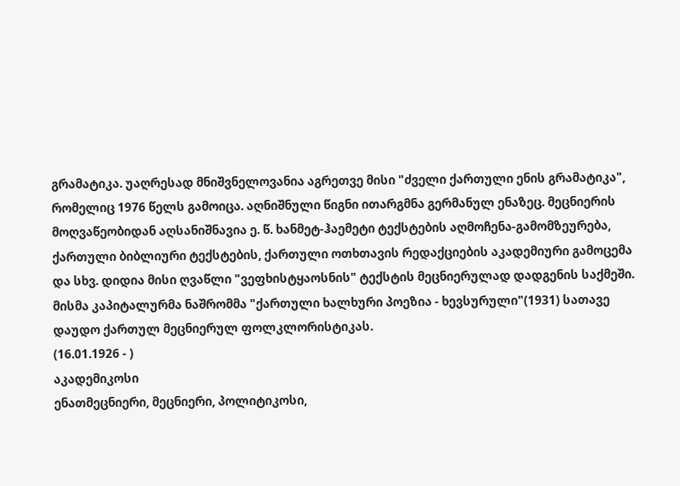გრამატიკა. უაღრესად მნიშვნელოვანია აგრეთვე მისი "ძველი ქართული ენის გრამატიკა", რომელიც 1976 წელს გამოიცა. აღნიშნული წიგნი ითარგმნა გერმანულ ენაზეც. მეცნიერის მოღვაწეობიდან აღსანიშნავია ე. წ. ხანმეტ-ჰაემეტი ტექსტების აღმოჩენა-გამომზეურება, ქართული ბიბლიური ტექსტების, ქართული ოთხთავის რედაქციების აკადემიური გამოცემა და სხვ. დიდია მისი ღვაწლი "ვეფხისტყაოსნის" ტექსტის მეცნიერულად დადგენის საქმეში. მისმა კაპიტალურმა ნაშრომმა "ქართული ხალხური პოეზია - ხევსურული"(1931) სათავე დაუდო ქართულ მეცნიერულ ფოლკლორისტიკას.
(16.01.1926 - )
აკადემიკოსი
ენათმეცნიერი, მეცნიერი, პოლიტიკოსი,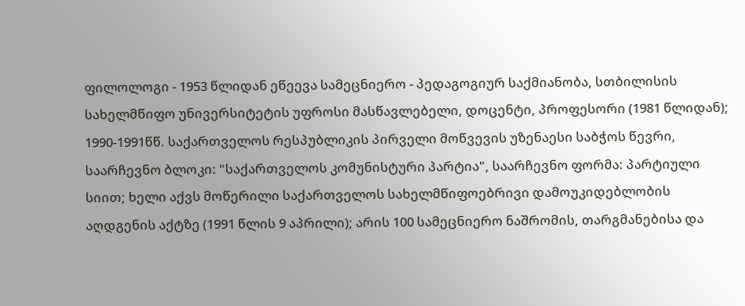ფილოლოგი - 1953 წლიდან ეწეევა სამეცნიერო - პედაგოგიურ საქმიანობა, სთბილისის სახელმწიფო უნივერსიტეტის უფროსი მასწავლებელი, დოცენტი, პროფესორი (1981 წლიდან); 1990-1991წწ. საქართველოს რესპუბლიკის პირველი მოწვევის უზენაესი საბჭოს წევრი, საარჩევნო ბლოკი: "საქართველოს კომუნისტური პარტია", საარჩევნო ფორმა: პარტიული სიით; ხელი აქვს მოწერილი საქართველოს სახელმწიფოებრივი დამოუკიდებლობის აღდგენის აქტზე (1991 წლის 9 აპრილი); არის 100 სამეცნიერო ნაშრომის, თარგმანებისა და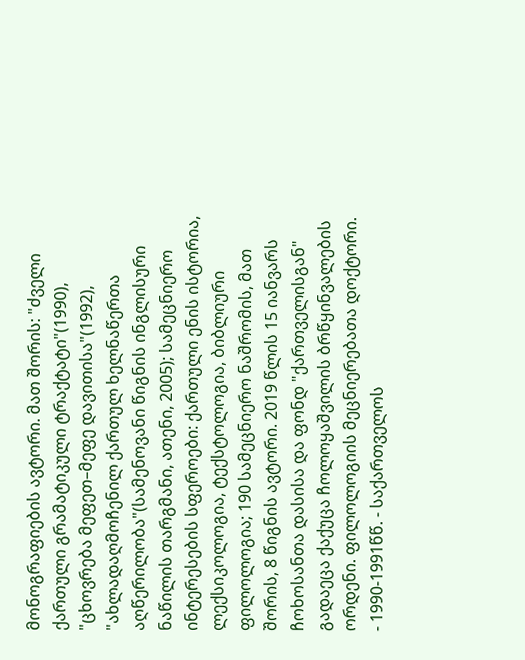მონოგრაფიების ავტორი. მათ შორის: "ძველი ქართული გრამატიკული ტრაქტატი"(1990), "ცხოვრება მეფეთ–მეფე დავითისა"(1992), "ახლადაღმოჩენილ ქართულ ხელნაწერთა აღწერილობა"(სამენოვანი წიგნის ინგლისური ნაწილის თარგმანი, ათენი, 2005); სამეცნიერო ინტერესების სფეროები: ქართული ენის ისტორია, ლექსიკოლოგია, ტექსტოლოგია, ბიბლიური ფილოლოგია; 190 სამეცნიერო ნაშრომის, მათ შორის, 8 წიგნის ავტორი. 2019 წლის 15 იანვარს ჩოხოსანთა დასისა და ფონდ "ქართველისგან" გადაეცა ქაქუცა ჩოლოყაშვილის ბრწყინვალების ორდენი. ფილოლოგიის მეცნიერებათა დოქტორი.
- 1990-1991წწ. - საქართველოს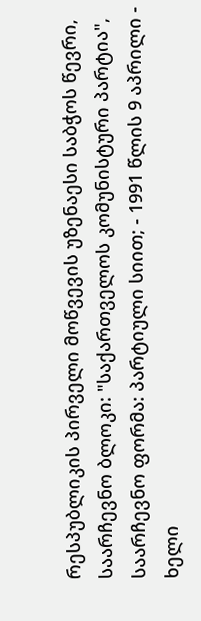რესპუბლიკის პირველი მოწვევის უზენაესი საბჭოს წევრი, საარჩევნო ბლოკი: "საქართველოს კომუნისტური პარტია", საარჩევნო ფორმა: პარტიული სიით; - 1991 წლის 9 აპრილი - ხელი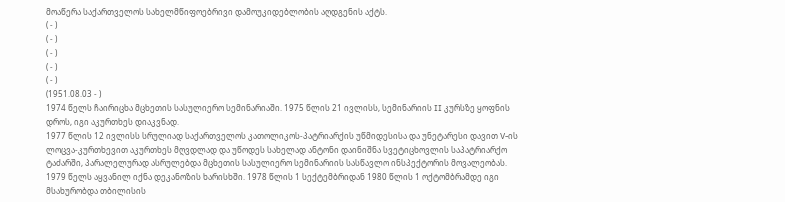მოაწერა საქართველოს სახელმწიფოებრივი დამოუკიდებლობის აღდგენის აქტს.
( - )
( - )
( - )
( - )
( - )
(1951.08.03 - )
1974 წელს ჩაირიცხა მცხეთის სასულიერო სემინარიაში. 1975 წლის 21 ივლისს, სემინარიის II კურსზე ყოფნის დროს, იგი აკურთხეს დიაკვნად.
1977 წლის 12 ივლისს სრულიად საქართველოს კათოლიკოს-პატრიარქის უწმიდესისა და უნეტარესი დავით V-ის ლოცვა-კურთხევით აკურთხეს მღვდლად და უწოდეს სახელად ანტონი დაინიშნა სვეტიცხოვლის საპატრიარქო ტაძარში, პარალელურად ასრულებდა მცხეთის სასულიერო სემინარიის სასწავლო ინსპექტორის მოვალეობას. 1979 წელს აყვანილ იქნა დეკანოზის ხარისხში. 1978 წლის 1 სექტემბრიდან 1980 წლის 1 ოქტომბრამდე იგი მსახურობდა თბილისის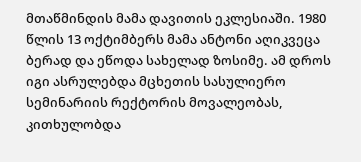მთაწმინდის მამა დავითის ეკლესიაში. 1980 წლის 13 ოქტიმბერს მამა ანტონი აღიკვეცა ბერად და ეწოდა სახელად ზოსიმე. ამ დროს იგი ასრულებდა მცხეთის სასულიერო სემინარიის რექტორის მოვალეობას, კითხულობდა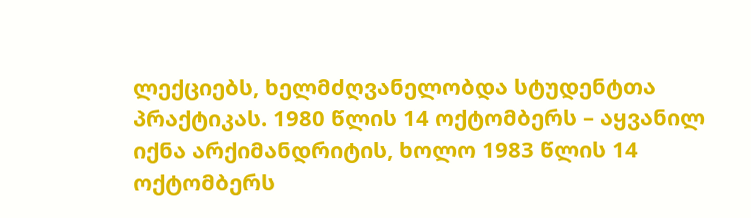ლექციებს, ხელმძღვანელობდა სტუდენტთა პრაქტიკას. 1980 წლის 14 ოქტომბერს – აყვანილ იქნა არქიმანდრიტის, ხოლო 1983 წლის 14 ოქტომბერს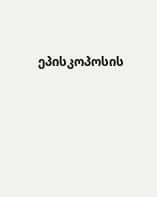ეპისკოპოსის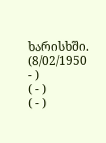ხარისხში.
(8/02/1950 - )
( - )
( - )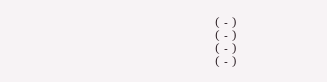( - )
( - )
( - )
( - )